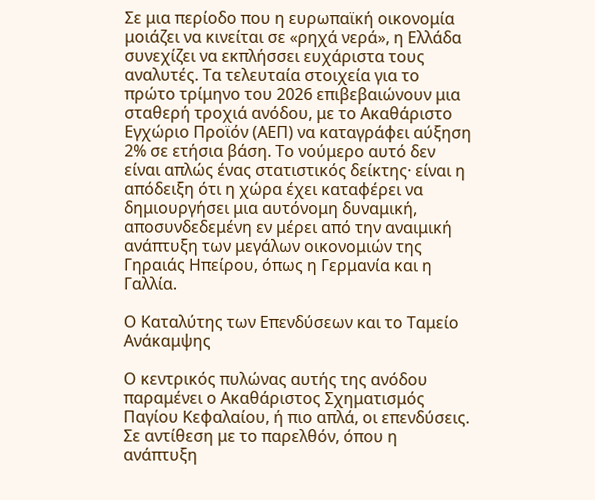Σε μια περίοδο που η ευρωπαϊκή οικονομία μοιάζει να κινείται σε «ρηχά νερά», η Ελλάδα συνεχίζει να εκπλήσσει ευχάριστα τους αναλυτές. Τα τελευταία στοιχεία για το πρώτο τρίμηνο του 2026 επιβεβαιώνουν μια σταθερή τροχιά ανόδου, με το Ακαθάριστο Εγχώριο Προϊόν (ΑΕΠ) να καταγράφει αύξηση 2% σε ετήσια βάση. Το νούμερο αυτό δεν είναι απλώς ένας στατιστικός δείκτης· είναι η απόδειξη ότι η χώρα έχει καταφέρει να δημιουργήσει μια αυτόνομη δυναμική, αποσυνδεδεμένη εν μέρει από την αναιμική ανάπτυξη των μεγάλων οικονομιών της Γηραιάς Ηπείρου, όπως η Γερμανία και η Γαλλία.

Ο Καταλύτης των Επενδύσεων και το Ταμείο Ανάκαμψης

Ο κεντρικός πυλώνας αυτής της ανόδου παραμένει ο Ακαθάριστος Σχηματισμός Παγίου Κεφαλαίου, ή πιο απλά, οι επενδύσεις. Σε αντίθεση με το παρελθόν, όπου η ανάπτυξη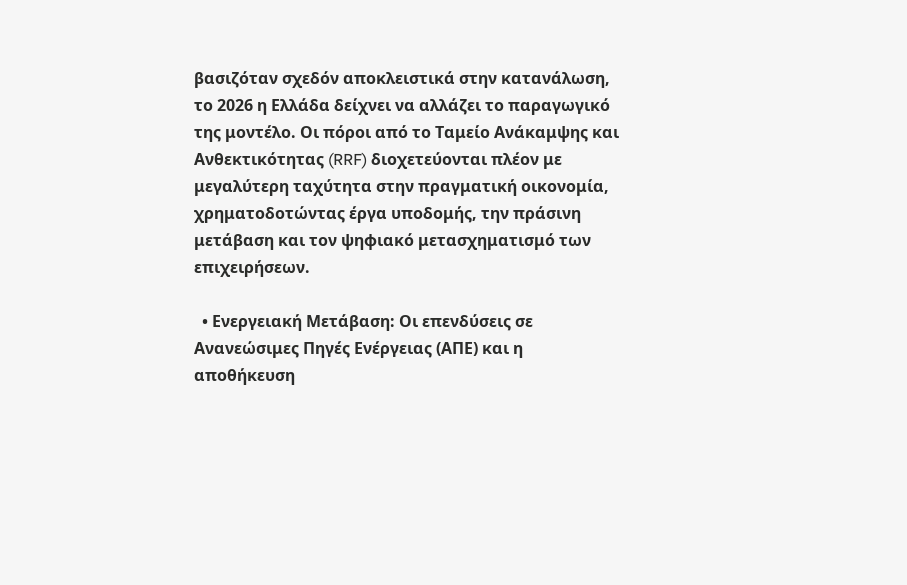βασιζόταν σχεδόν αποκλειστικά στην κατανάλωση, το 2026 η Ελλάδα δείχνει να αλλάζει το παραγωγικό της μοντέλο. Οι πόροι από το Ταμείο Ανάκαμψης και Ανθεκτικότητας (RRF) διοχετεύονται πλέον με μεγαλύτερη ταχύτητα στην πραγματική οικονομία, χρηματοδοτώντας έργα υποδομής, την πράσινη μετάβαση και τον ψηφιακό μετασχηματισμό των επιχειρήσεων.

  • Ενεργειακή Μετάβαση: Οι επενδύσεις σε Ανανεώσιμες Πηγές Ενέργειας (ΑΠΕ) και η αποθήκευση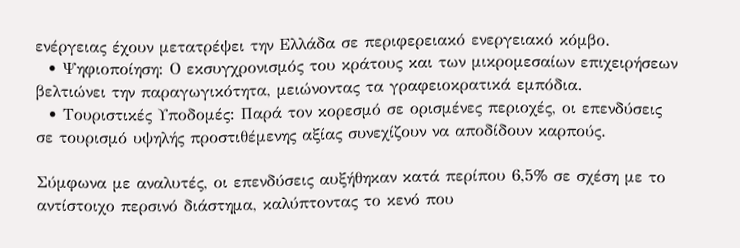ενέργειας έχουν μετατρέψει την Ελλάδα σε περιφερειακό ενεργειακό κόμβο.
  • Ψηφιοποίηση: Ο εκσυγχρονισμός του κράτους και των μικρομεσαίων επιχειρήσεων βελτιώνει την παραγωγικότητα, μειώνοντας τα γραφειοκρατικά εμπόδια.
  • Τουριστικές Υποδομές: Παρά τον κορεσμό σε ορισμένες περιοχές, οι επενδύσεις σε τουρισμό υψηλής προστιθέμενης αξίας συνεχίζουν να αποδίδουν καρπούς.

Σύμφωνα με αναλυτές, οι επενδύσεις αυξήθηκαν κατά περίπου 6,5% σε σχέση με το αντίστοιχο περσινό διάστημα, καλύπτοντας το κενό που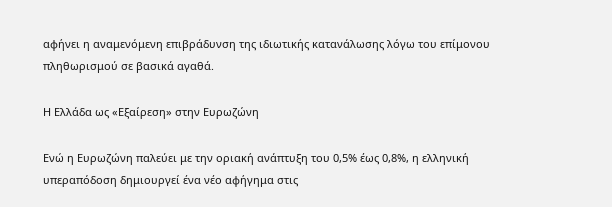αφήνει η αναμενόμενη επιβράδυνση της ιδιωτικής κατανάλωσης λόγω του επίμονου πληθωρισμού σε βασικά αγαθά.

Η Ελλάδα ως «Εξαίρεση» στην Ευρωζώνη

Ενώ η Ευρωζώνη παλεύει με την οριακή ανάπτυξη του 0,5% έως 0,8%, η ελληνική υπεραπόδοση δημιουργεί ένα νέο αφήγημα στις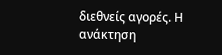διεθνείς αγορές. Η ανάκτηση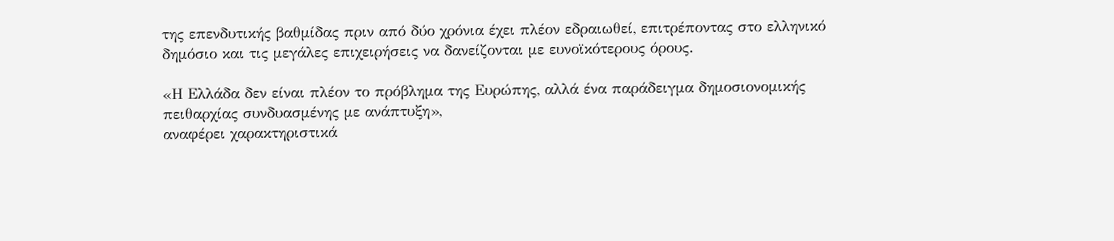της επενδυτικής βαθμίδας πριν από δύο χρόνια έχει πλέον εδραιωθεί, επιτρέποντας στο ελληνικό δημόσιο και τις μεγάλες επιχειρήσεις να δανείζονται με ευνοϊκότερους όρους.

«Η Ελλάδα δεν είναι πλέον το πρόβλημα της Ευρώπης, αλλά ένα παράδειγμα δημοσιονομικής πειθαρχίας συνδυασμένης με ανάπτυξη»,
αναφέρει χαρακτηριστικά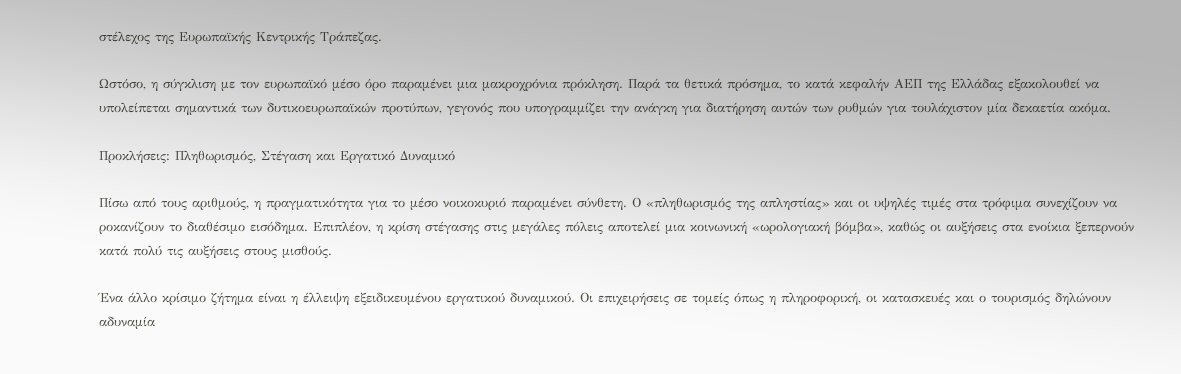στέλεχος της Ευρωπαϊκής Κεντρικής Τράπεζας.

Ωστόσο, η σύγκλιση με τον ευρωπαϊκό μέσο όρο παραμένει μια μακροχρόνια πρόκληση. Παρά τα θετικά πρόσημα, το κατά κεφαλήν ΑΕΠ της Ελλάδας εξακολουθεί να υπολείπεται σημαντικά των δυτικοευρωπαϊκών προτύπων, γεγονός που υπογραμμίζει την ανάγκη για διατήρηση αυτών των ρυθμών για τουλάχιστον μία δεκαετία ακόμα.

Προκλήσεις: Πληθωρισμός, Στέγαση και Εργατικό Δυναμικό

Πίσω από τους αριθμούς, η πραγματικότητα για το μέσο νοικοκυριό παραμένει σύνθετη. Ο «πληθωρισμός της απληστίας» και οι υψηλές τιμές στα τρόφιμα συνεχίζουν να ροκανίζουν το διαθέσιμο εισόδημα. Επιπλέον, η κρίση στέγασης στις μεγάλες πόλεις αποτελεί μια κοινωνική «ωρολογιακή βόμβα», καθώς οι αυξήσεις στα ενοίκια ξεπερνούν κατά πολύ τις αυξήσεις στους μισθούς.

Ένα άλλο κρίσιμο ζήτημα είναι η έλλειψη εξειδικευμένου εργατικού δυναμικού. Οι επιχειρήσεις σε τομείς όπως η πληροφορική, οι κατασκευές και ο τουρισμός δηλώνουν αδυναμία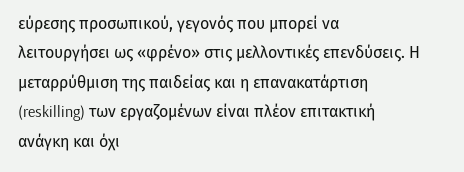εύρεσης προσωπικού, γεγονός που μπορεί να λειτουργήσει ως «φρένο» στις μελλοντικές επενδύσεις. Η μεταρρύθμιση της παιδείας και η επανακατάρτιση (reskilling) των εργαζομένων είναι πλέον επιτακτική ανάγκη και όχι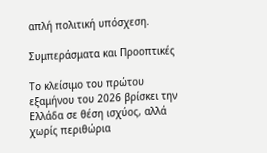απλή πολιτική υπόσχεση.

Συμπεράσματα και Προοπτικές

Το κλείσιμο του πρώτου εξαμήνου του 2026 βρίσκει την Ελλάδα σε θέση ισχύος, αλλά χωρίς περιθώρια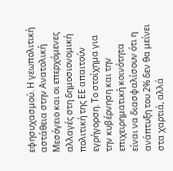εφησυχασμού. Η γεωπολιτική αστάθεια στην Ανατολική Μεσόγειο και οι επερχόμενες αλλαγές στη δημοσιονομική πολιτική της ΕΕ απαιτούν εγρήγορση. Το στοίχημα για την κυβέρνηση και την επιχειρηματική κοινότητα είναι να διασφαλίσουν ότι η ανάπτυξη του 2% δεν θα μείνει στα χαρτιά, αλλά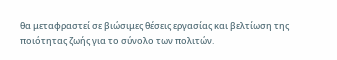θα μεταφραστεί σε βιώσιμες θέσεις εργασίας και βελτίωση της ποιότητας ζωής για το σύνολο των πολιτών.